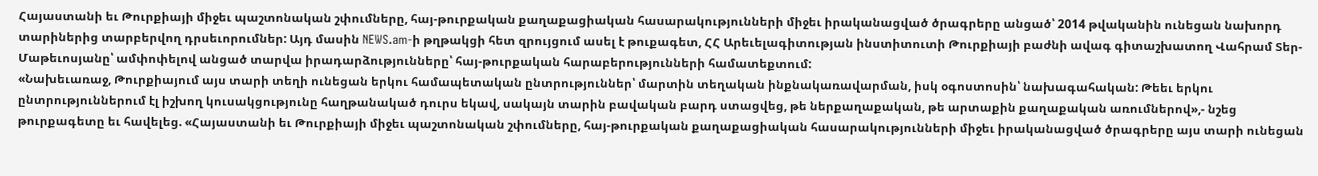Հայաստանի եւ Թուրքիայի միջեւ պաշտոնական շփումները, հայ-թուրքական քաղաքացիական հասարակությունների միջեւ իրականացված ծրագրերը անցած՝ 2014 թվականին ունեցան նախորդ տարիներից տարբերվող դրսեւորումներ: Այդ մասին NEWS.am-ի թղթակցի հետ զրույցում ասել է թուքագետ, ՀՀ Արեւելագիտության ինստիտուտի Թուրքիայի բաժնի ավագ գիտաշխատող Վահրամ Տեր-Մաթեւոսյանը՝ ամփոփելով անցած տարվա իրադարձությունները՝ հայ-թուրքական հարաբերությունների համատեքտում:
«Նախեւառաջ, Թուրքիայում այս տարի տեղի ունեցան երկու համապետական ընտրություններ՝ մարտին տեղական ինքնակառավարման, իսկ օգոստոսին՝ նախագահական: Թեեւ երկու ընտրություններում էլ իշխող կուսակցությունը հաղթանակած դուրս եկավ, սակայն տարին բավական բարդ ստացվեց, թե ներքաղաքական, թե արտաքին քաղաքական առումներով»,- նշեց թուրքագետը եւ հավելեց. «Հայաստանի եւ Թուրքիայի միջեւ պաշտոնական շփումները, հայ-թուրքական քաղաքացիական հասարակությունների միջեւ իրականացված ծրագրերը այս տարի ունեցան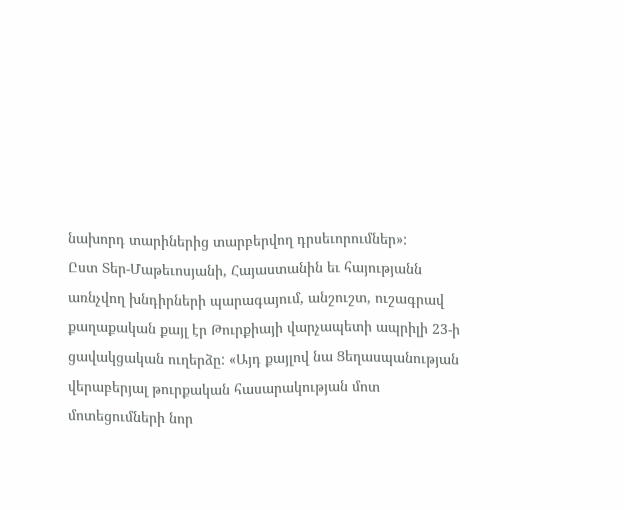նախորդ տարիներից տարբերվող դրսեւորումներ»:
Ըստ Տեր-Մաթեւոսյանի, Հայաստանին եւ հայությանն առնչվող խնդիրների պարագայում, անշուշտ, ուշագրավ քաղաքական քայլ էր Թուրքիայի վարչապետի ապրիլի 23-ի ցավակցական ուղերձը: «Այդ քայլով նա Ցեղասպանության վերաբերյալ թուրքական հասարակության մոտ մոտեցումների նոր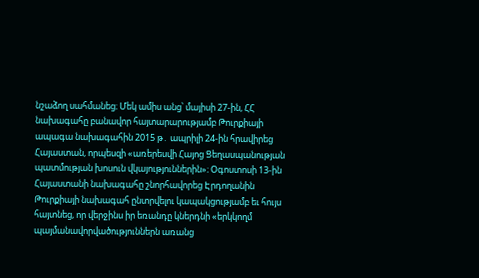նշաձող սահմանեց։ Մեկ ամիս անց՝ մայիսի 27-ին, ՀՀ նախագահը բանավոր հայտարարությամբ Թուրքիայի ապագա նախագահին 2015 թ․ ապրիլի 24-ին հրավիրեց Հայաստան, որպեսզի «առերեսվի Հայոց Ցեղասպանության պատմության խոսուն վկայություններին»։ Օգոստոսի 13-ին Հայաստանի նախագահը շնորհավորեց Էրդողանին Թուրքիայի նախագահ ընտրվելու կապակցությամբ եւ հույս հայտնեց, որ վերջինս իր եռանդը կներդնի «երկկողմ պայմանավորվածություններն առանց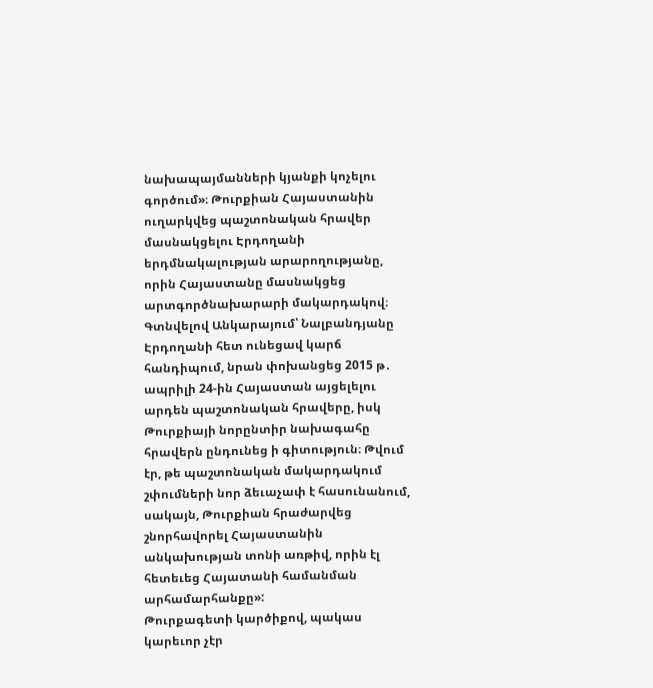նախապայմանների կյանքի կոչելու գործում»։ Թուրքիան Հայաստանին ուղարկվեց պաշտոնական հրավեր մասնակցելու Էրդողանի երդմնակալության արարողությանը, որին Հայաստանը մասնակցեց արտգործնախարարի մակարդակով։ Գտնվելով Անկարայում՝ Նալբանդյանը Էրդողանի հետ ունեցավ կարճ հանդիպում, նրան փոխանցեց 2015 թ․ ապրիլի 24-ին Հայաստան այցելելու արդեն պաշտոնական հրավերը, իսկ Թուրքիայի նորընտիր նախագահը հրավերն ընդունեց ի գիտություն։ Թվում էր, թե պաշտոնական մակարդակում շփումների նոր ձեւաչափ է հասունանում, սակայն, Թուրքիան հրաժարվեց շնորհավորել Հայաստանին անկախության տոնի առթիվ, որին էլ հետեւեց Հայատանի համանման արհամարհանքը»:
Թուրքագետի կարծիքով, պակաս կարեւոր չէր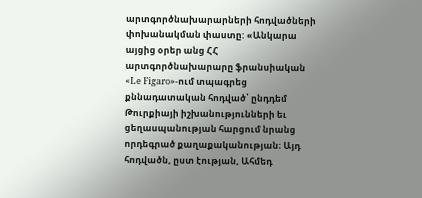արտգործնախարարների հոդվածների փոխանակման փաստը: «Անկարա այցից օրեր անց ՀՀ արտգործնախարարը ֆրանսիական «Le Figaro»-ում տպագրեց քննադատական հոդված՝ ընդդեմ Թուրքիայի իշխանությունների եւ ցեղասպանության հարցում նրանց որդեգրած քաղաքականության։ Այդ հոդվածն, ըստ էության, Ահմեդ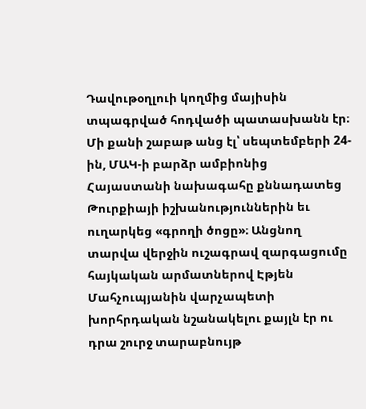Դավութօղլուի կողմից մայիսին տպագրված հոդվածի պատասխանն էր։ Մի քանի շաբաթ անց էլ՝ սեպտեմբերի 24-ին, ՄԱԿ-ի բարձր ամբիոնից Հայաստանի նախագահը քննադատեց Թուրքիայի իշխանություններին եւ ուղարկեց «գրողի ծոցը»։ Անցնող տարվա վերջին ուշագրավ զարգացումը հայկական արմատներով Էթյեն Մահչուպյանին վարչապետի խորհրդական նշանակելու քայլն էր ու դրա շուրջ տարաբնույթ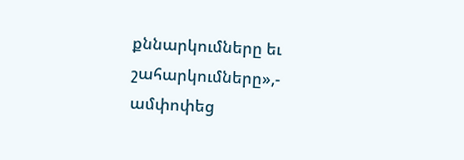քննարկումները եւ շահարկումները»,- ամփոփեց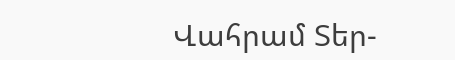Վահրամ Տեր-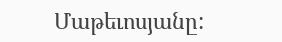Մաթեւոսյանը: